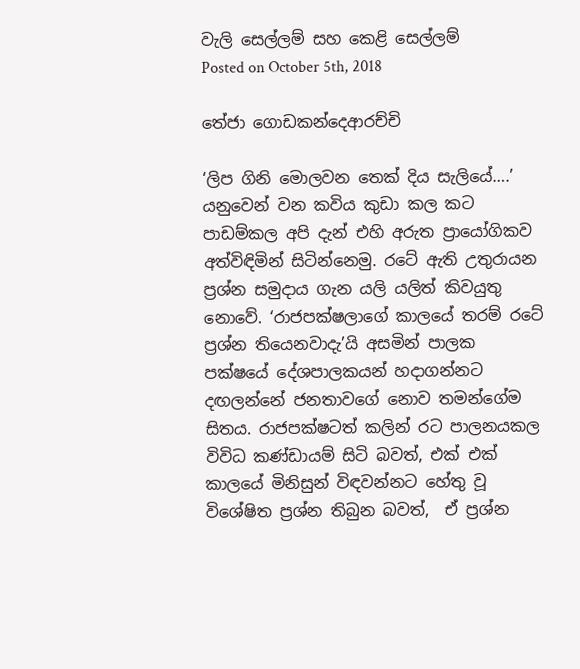වැලි සෙල්ලම් සහ කෙළි සෙල්ලම්
Posted on October 5th, 2018

තේජා ගොඩකන්දෙආරච්චි

‘ලිප ගිනි මොලවන තෙක් දිය සැලියේ….’ යනුවෙන් වන කවිය කුඩා කල කට පාඩම්කල අපි දැන් එහි අරුත ප්‍රායෝගිකව අත්විඳිමින් සිටින්නෙමු. රටේ ඇති උතුරායන ප්‍රශ්න සමුදාය ගැන යලි යලිත් කිවයුතු නොවේ. ‘රාජපක්ෂලාගේ කාලයේ තරම් රටේ ප්‍රශ්න තියෙනවාදැ’යි අසමින් පාලක පක්ෂයේ දේශපාලකයන් හදාගන්නට දඟලන්නේ ජනතාවගේ නොව තමන්ගේම සිතය. රාජපක්ෂටත් කලින් රට පාලනයකල විවිධ කණ්ඩායම් සිටි බවත්, එක් එක් කාලයේ මිනිසුන් විඳවන්නට හේතු වූ විශේෂිත ප්‍රශ්න තිබුන බවත්,  ඒ ප්‍රශ්න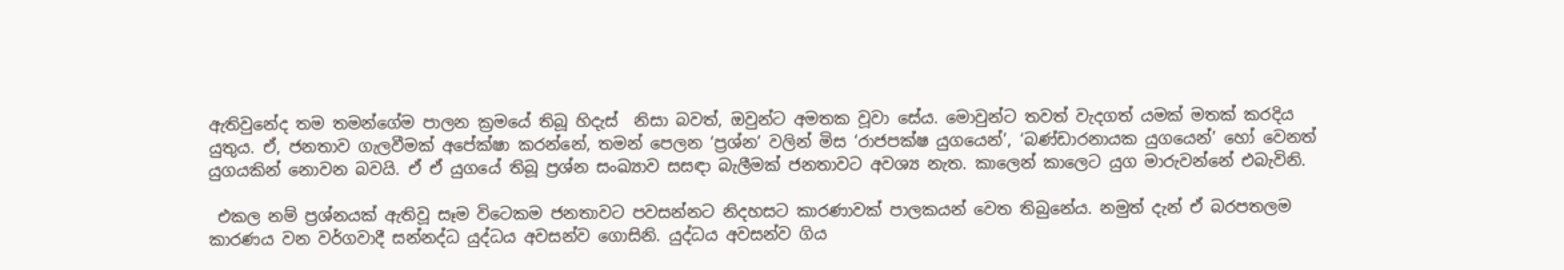ඇතිවුනේද තම තමන්ගේම පාලන ක්‍රමයේ තිබූ හිදැස්  නිසා බවත්, ඔවුන්ට අමතක වූවා සේය. මොවුන්ට තවත් වැදගත් යමක් මතක් කරදිය යුතුය. ඒ, ජනතාව ගැලවීමක් අපේක්ෂා කරන්නේ, තමන් පෙලන ‘ප්‍රශ්න’ වලින් මිස ‘රාජපක්ෂ යුගයෙන්’, ‘බණ්ඩාරනායක යුගයෙන්’ හෝ වෙනත් යුගයකින් නොවන බවයි. ඒ ඒ යුගයේ තිබූ ප්‍රශ්න සංඛ්‍යාව සසඳා බැලීමක් ජනතාවට අවශ්‍ය නැත. කාලෙන් කාලෙට යුග මාරුවන්නේ එබැවිනි.

 එකල නම් ප්‍රශ්නයක් ඇතිවූ සෑම විටෙකම ජනතාවට පවසන්නට නිදහසට කාරණාවක් පාලකයන් වෙත තිබුනේය. නමුත් දැන් ඒ බරපතලම කාරණය වන වර්ගවාදී සන්නද්ධ යුද්ධය අවසන්ව ගොසිනි. යුද්ධය අවසන්ව ගිය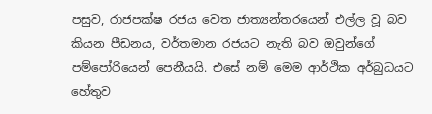පසුව, රාජපක්ෂ රජය වෙත ජාත්‍යන්තරයෙන් එල්ල වූ බව කියන පීඩනය, වර්තමාන රජයට නැති බව ඔවුන්ගේ පම්පෝරියෙන් පෙනීයයි. එසේ නම් මෙම ආර්ථික අර්බුධයට හේතුව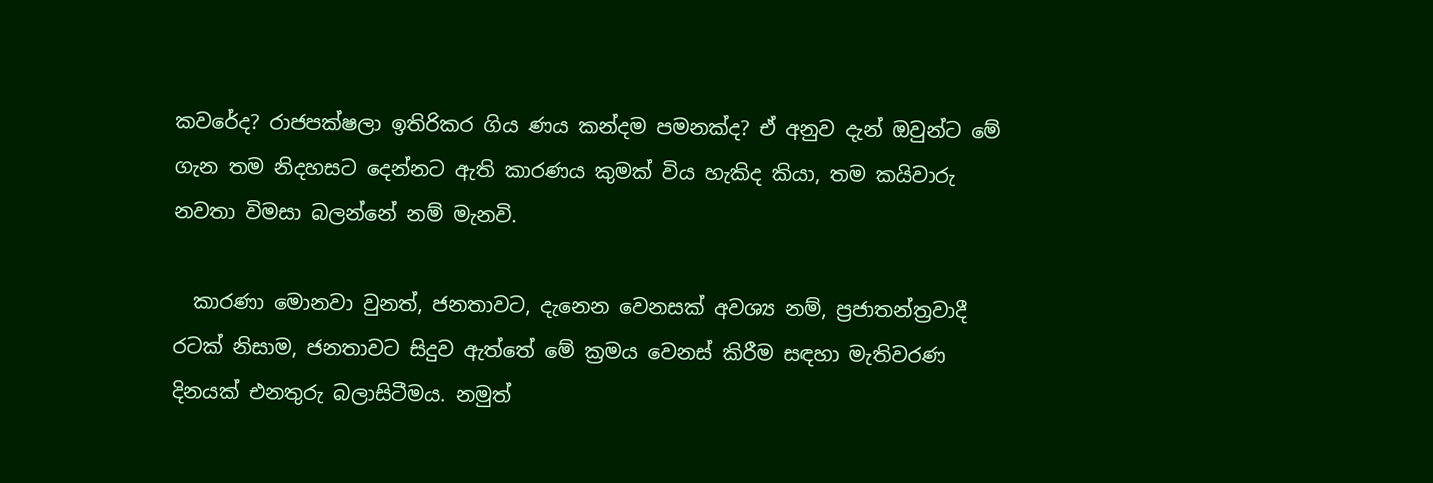කවරේද? රාජපක්ෂලා ඉතිරිකර ගිය ණය කන්දම පමනක්ද? ඒ අනුව දැන් ඔවුන්ට මේ ගැන තම නිදහසට දෙන්නට ඇති කාරණය කුමක් විය හැකිද කියා, තම කයිවාරු නවතා විමසා බලන්නේ නම් මැනවි.

  කාරණා මොනවා වුනත්, ජනතාවට, දැනෙන වෙනසක් අවශ්‍ය නම්, ප්‍රජාතන්ත්‍රවාදී රටක් නිසාම, ජනතාවට සිදුව ඇත්තේ මේ ක්‍රමය වෙනස් කිරීම සඳහා මැතිවරණ දිනයක් එනතුරු බලාසිටීමය. නමුත්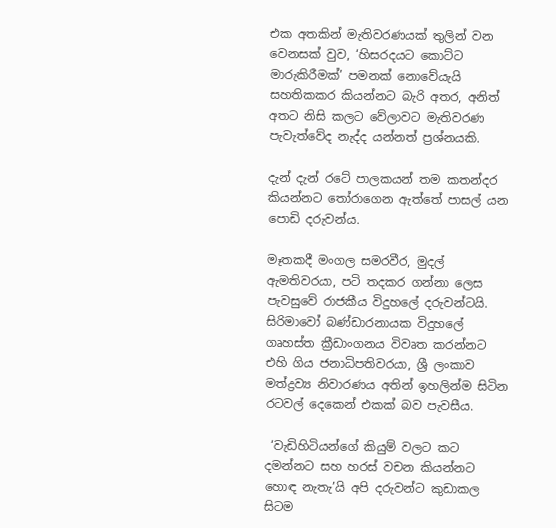එක අතකින් මැතිවරණයක් තුලින් වන වෙනසක් වුව, ‘හිසරදයට කොට්ට මාරුකිරීමක්’ පමනක් නොවේයැයි සහතිකකර කියන්නට බැරි අතර, අනිත් අතට නිසි කලට වේලාවට මැතිවරණ පැවැත්වේද නැද්ද යන්නත් ප්‍රශ්නයකි.

දැන් දැන් රටේ පාලකයන් තම කතන්දර කියන්නට තෝරාගෙන ඇත්තේ පාසල් යන පොඩි දරුවන්ය.

මෑතකදී මංගල සමරවීර, මුදල් ඇමතිවරයා, පටි තදකර ගන්නා ලෙස පැවසුවේ රාජකීය විදුහලේ දරුවන්ටයි. සිරිමාවෝ බණ්ඩාරනායක විදුහලේ ගෘහස්ත ක්‍රීඩාංගනය විවෘත කරන්නට එහි ගිය ජනාධිපතිවරයා, ශ්‍රී ලංකාව මත්ද්‍රව්‍ය නිවාරණය අතින් ඉහලින්ම සිටින රටවල් දෙකෙන් එකක් බව පැවසීය.

 ‘වැඩිහිටියන්ගේ කියුම් වලට කට දමන්නට සහ හරස් වචන කියන්නට හොඳ නැතැ’යි අපි දරුවන්ට කුඩාකල සිටම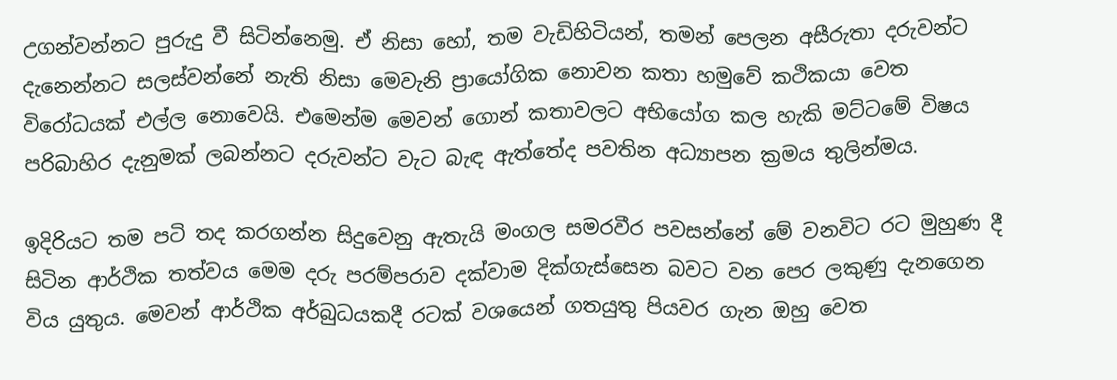උගන්වන්නට පුරුදු වී සිටින්නෙමු. ඒ නිසා හෝ, තම වැඩිහිටියන්, තමන් පෙලන අසීරුතා දරුවන්ට දැනෙන්නට සලස්වන්නේ නැති නිසා මෙවැනි ප්‍රායෝගික නොවන කතා හමුවේ කථිකයා වෙත විරෝධයක් එල්ල නොවෙයි. එමෙන්ම මෙවන් ගොන් කතාවලට අභියෝග කල හැකි මට්ටමේ විෂය පරිබාහිර දැනුමක් ලබන්නට දරුවන්ට වැට බැඳ ඇත්තේද පවතින අධ්‍යාපන ක්‍රමය තුලින්මය.

ඉදිරියට තම පටි තද කරගන්න සිදුවෙනු ඇතැයි මංගල සමරවීර පවසන්නේ මේ වනවිට රට මුහුණ දී සිටින ආර්ථික තත්වය මෙම දරු පරම්පරාව දක්වාම දික්ගැස්සෙන බවට වන පෙර ලකුණු දැනගෙන විය යුතුය. මෙවන් ආර්ථික අර්බුධයකදී රටක් වශයෙන් ගතයුතු පියවර ගැන ඔහු වෙත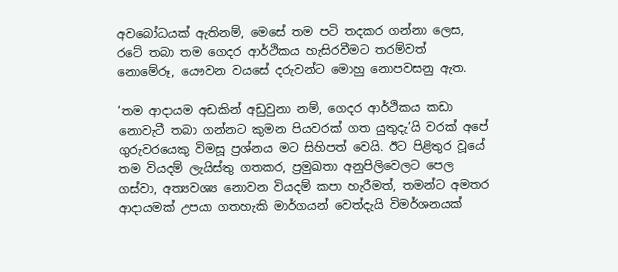අවබෝධයක් ඇතිනම්, මෙසේ තම පටි තදකර ගන්නා ලෙස, රටේ තබා තම ගෙදර ආර්ථිකය හැසිරවීමට තරම්වත් නොමේරූ, යෞවන වයසේ දරුවන්ට මොහු නොපවසනු ඇත.

‘තම ආදායම අඩකින් අඩුවුනා නම්, ගෙදර ආර්ථිකය කඩා නොවැටී තබා ගන්නට කුමන පියවරක් ගත යුතුදැ’යි වරක් අපේ ගුරුවරයෙකු විමසූ ප්‍රශ්නය මට සිහිපත් වෙයි. ඊට පිළිතුර වූයේ තම වියදම් ලැයිස්තු ගතකර, ප්‍රමුඛතා අනුපිලිවෙලට පෙල ගස්වා, අත්‍යවශ්‍ය නොවන වියදම් කපා හැරීමත්, තමන්ට අමතර ආදායමක් උපයා ගතහැකි මාර්ගයන් වෙත්දැයි විමර්ශනයක්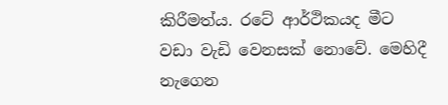කිරීමත්ය. රටේ ආර්ථිකයද මීට වඩා වැඩි වෙනසක් නොවේ. මෙහිදී නැගෙන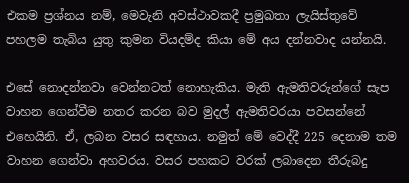එකම ප්‍රශ්නය නම්, මෙවැනි අවස්ථාවකදී ප්‍රමුඛතා ලැයිස්තුවේ පහලම තැබිය යුතු කුමන වියදම්ද කියා මේ අය දන්නවාද යන්නයි.

එසේ නොදන්නවා වෙන්නටත් නොහැකිය. මැති ඇමතිවරුන්ගේ සැප වාහන ගෙන්වීම නතර කරන බව මුදල් ඇමතිවරයා පවසන්නේ එහෙයිනි. ඒ, ලබන වසර සඳහාය. නමුත් මේ වෙද්දී 225 දෙනාම තම වාහන ගෙන්වා අහවරය. වසර පහකට වරක් ලබාදෙන තීරුබදු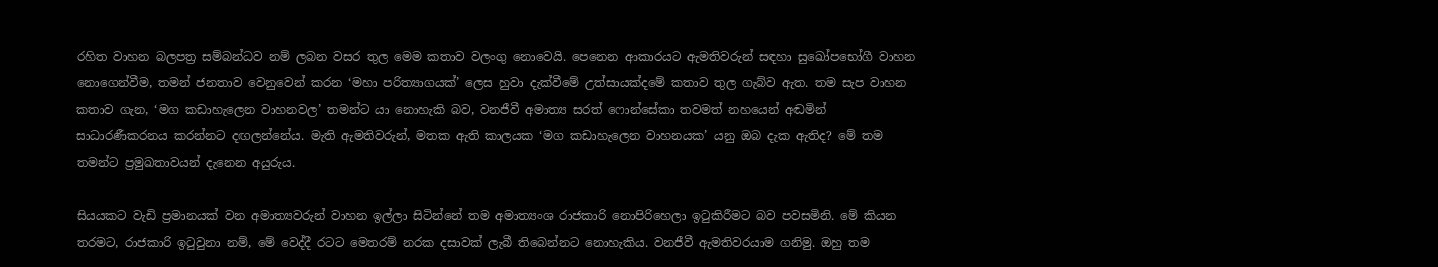රහිත වාහන බලපත්‍ර සම්බන්ධව නම් ලබන වසර තුල මෙම කතාව වලංගු නොවෙයි. පෙනෙන ආකාරයට ඇමතිවරුන් සඳහා සුඛෝපභෝගී වාහන නොගෙන්වීම, තමන් ජනතාව වෙනුවෙන් කරන ‘මහා පරිත්‍යාගයක්’ ලෙස හුවා දැක්වීමේ උත්සායක්දමේ කතාව තුල ගැබ්ව ඇත. තම සැප වාහන කතාව ගැන, ‘මග කඩාහැලෙන වාහනවල’ තමන්ට යා නොහැකි බව, වනජීවී අමාත්‍ය සරත් ෆොන්සේකා තවමත් නහයෙන් අඬමින් සාධාරණීකරනය කරන්නට දඟලන්නේය. මැති ඇමතිවරුන්, මතක ඇති කාලයක ‘මග කඩාහැලෙන වාහනයක’ යනු ඔබ දැක ඇතිද? මේ තම තමන්ට ප්‍රමුඛතාවයන් දැනෙන අයුරුය.

සියයකට වැඩි ප්‍රමානයක් වන අමාත්‍යවරුන් වාහන ඉල්ලා සිටින්නේ තම අමාත්‍යංශ රාජකාරි නොපිරිහෙලා ඉටුකිරීමට බව පවසමිනි. මේ කියන තරමට, රාජකාරි ඉටුවුනා නම්, මේ වෙද්දී රටට මෙතරම් නරක දසාවක් ලැබී තිබෙන්නට නොහැකිය. වනජීවී ඇමතිවරයාම ගනිමු. ඔහු තම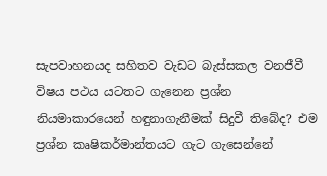සැපවාහනයද සහිතව වැඩට බැස්සකල වනජීවී විෂය පථය යටතට ගැනෙන ප්‍රශ්න නියමාකාරයෙන් හඳුනාගැනීමක් සිදුවී තිබේද? එම ප්‍රශ්න කෘෂිකර්මාන්තයට ගැට ගැසෙන්නේ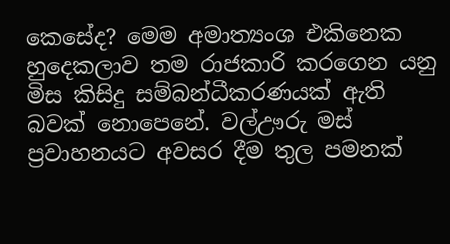කෙසේද? මෙම අමාත්‍යංශ එකිනෙක හුදෙකලාව තම රාජකාරි කරගෙන යනු මිස කිසිදු සම්බන්ධීකරණයක් ඇති බවක් නොපෙනේ. වල්ඌරු මස් ප්‍රවාහනයට අවසර දීම තුල පමනක්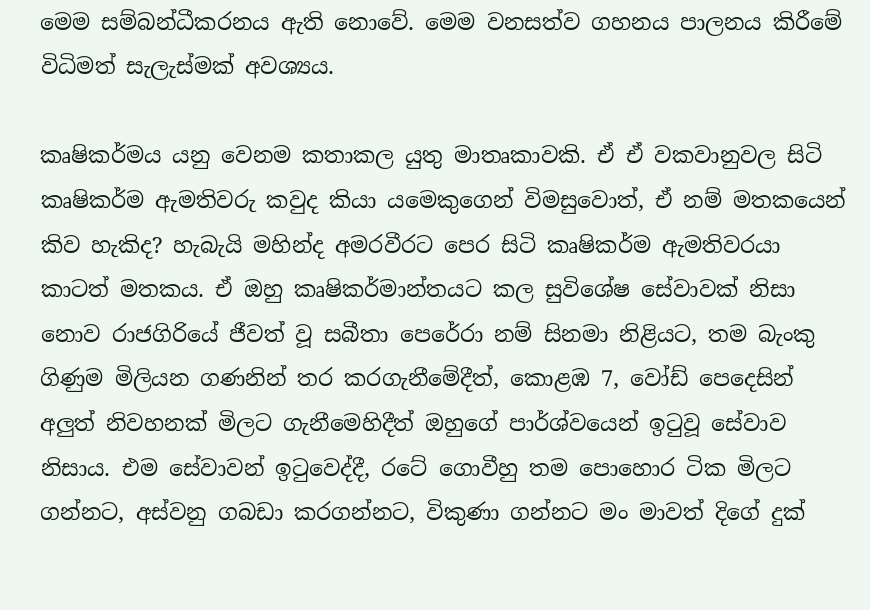මෙම සම්බන්ධීකරනය ඇති නොවේ. මෙම වනසත්ව ගහනය පාලනය කිරීමේ විධිමත් සැලැස්මක් අවශ්‍යය.

කෘෂිකර්මය යනු වෙනම කතාකල යුතු මාතෘකාවකි. ඒ ඒ වකවානුවල සිටි කෘෂිකර්ම ඇමතිවරු කවුද කියා යමෙකුගෙන් විමසුවොත්, ඒ නම් මතකයෙන් කිව හැකිද? හැබැයි මහින්ද අමරවීරට පෙර සිටි කෘෂිකර්ම ඇමතිවරයා කාටත් මතකය. ඒ ඔහු කෘෂිකර්මාන්තයට කල සුවිශේෂ සේවාවක් නිසා නොව රාජගිරියේ ජීවත් වූ සබීතා පෙරේරා නම් සිනමා නිළියට, තම බැංකු ගිණුම මිලියන ගණනින් තර කරගැනීමේදීත්, කොළඹ 7, වෝඩ් පෙදෙසින් අලුත් නිවහනක් මිලට ගැනීමෙහිදීත් ඔහුගේ පාර්ශ්වයෙන් ඉටුවූ සේවාව නිසාය. එම සේවාවන් ඉටුවෙද්දී, රටේ ගොවීහු තම පොහොර ටික මිලට ගන්නට, අස්වනු ගබඩා කරගන්නට, විකුණා ගන්නට මං මාවත් දිගේ දුක්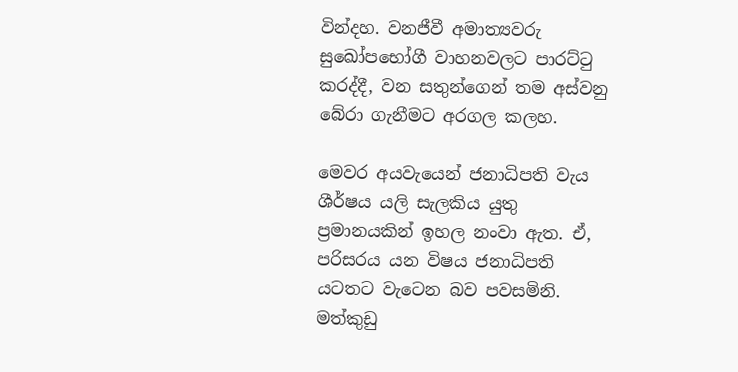වින්දහ. වනජීවී අමාත්‍යවරු සුඛෝපභෝගී වාහනවලට පාරට්ටු කරද්දී, වන සතුන්ගෙන් තම අස්වනු බේරා ගැනීමට අරගල කලහ.

මෙවර අයවැයෙන් ජනාධිපති වැය ශීර්ෂය යලි සැලකිය යුතු ප්‍රමානයකින් ඉහල නංවා ඇත. ඒ, පරිසරය යන විෂය ජනාධිපති යටතට වැටෙන බව පවසමිනි. මත්කුඩු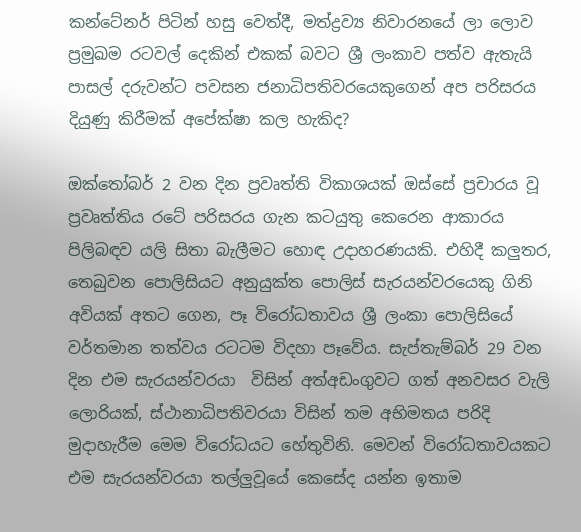කන්ටේනර් පිටින් හසු වෙත්දී, මත්ද්‍රව්‍ය නිවාරනයේ ලා ලොව ප්‍රමුඛම රටවල් දෙකින් එකක් බවට ශ්‍රී ලංකාව පත්ව ඇතැයි පාසල් දරුවන්ට පවසන ජනාධිපතිවරයෙකුගෙන් අප පරිසරය දියුණු කිරීමක් අපේක්ෂා කල හැකිද?

ඔක්තෝබර් 2 වන දින ප්‍රවෘත්ති විකාශයක් ඔස්සේ ප්‍රචාරය වූ ප්‍රවෘත්තිය රටේ පරිසරය ගැන කටයුතු කෙරෙන ආකාරය පිලිබඳව යලි සිතා බැලීමට හොඳ උදාහරණයකි. එහිදී කලුතර, තෙබුවන පොලිසියට අනුයුක්ත පොලිස් සැරයන්වරයෙකු ගිනි අවියක් අතට ගෙන, පෑ විරෝධතාවය ශ්‍රී ලංකා පොලිසියේ වර්තමාන තත්වය රටටම විදහා පෑවේය. සැප්තැම්බර් 29 වන දින එම සැරයන්වරයා  විසින් අත්අඩංගුවට ගත් අනවසර වැලි ලොරියක්, ස්ථානාධිපතිවරයා විසින් තම අභිමතය පරිදි මුදාහැරීම මෙම විරෝධයට හේතුවිනි. මෙවන් විරෝධතාවයකට එම සැරයන්වරයා තල්ලුවූයේ කෙසේද යන්න ඉතාම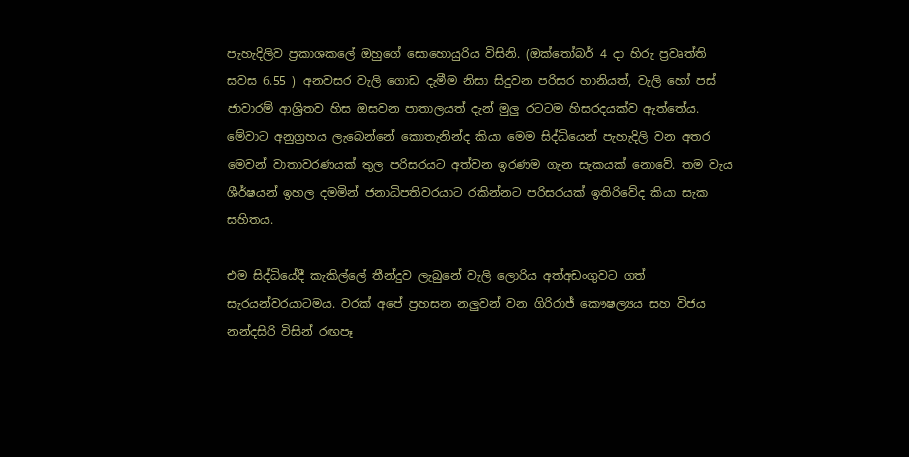පැහැදිලිව ප්‍රකාශකලේ ඔහුගේ සොහොයුරිය විසිනි. (ඔක්තෝබර් 4 දා හිරු ප්‍රවෘත්ති සවස 6.55 ) අනවසර වැලි ගොඩ දැමීම නිසා සිදුවන පරිසර හානියත්, වැලි හෝ පස් ජාවාරම් ආශ්‍රිතව හිස ඔසවන පාතාලයත් දැන් මුලු රටටම හිසරදයක්ව ඇත්තේය. මේවාට අනුග්‍රහය ලැබෙන්නේ කොතැනින්ද කියා මෙම සිද්ධියෙන් පැහැදිලි වන අතර මෙවන් වාතාවරණයක් තුල පරිසරයට අත්වන ඉරණම ගැන සැකයක් නොවේ. තම වැය ශීර්ෂයන් ඉහල දමමින් ජනාධිපතිවරයාට රකින්නට පරිසරයක් ඉතිරිවේද කියා සැක සහිතය.

එම සිද්ධියේදී කැකිල්ලේ තීන්දුව ලැබුනේ වැලි ලොරිය අත්අඩංගුවට ගත් සැරයන්වරයාටමය. වරක් අපේ ප්‍රහසන නලුවන් වන ගිරිරාජ් කෞෂල්‍යය සහ විජය නන්දසිරි විසින් රඟපෑ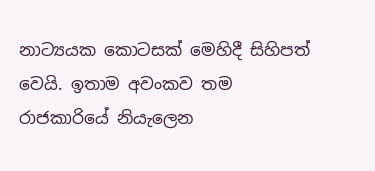නාට්‍යයක කොටසක් මෙහිදී සිහිපත් වෙයි. ඉතාම අවංකව තම රාජකාරියේ නියැලෙන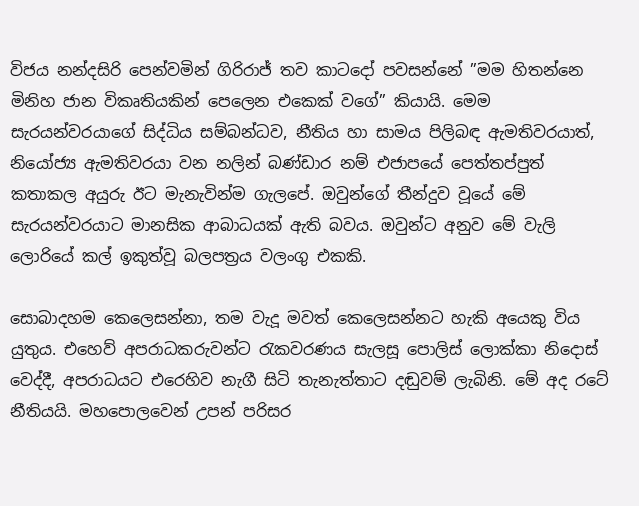විජය නන්දසිරි පෙන්වමින් ගිරිරාජ් තව කාටදෝ පවසන්නේ ”මම හිතන්නෙ මිනිහ ජාන විකෘතියකින් පෙලෙන එකෙක් වගේ” කියායි. මෙම සැරයන්වරයාගේ සිද්ධිය සම්බන්ධව, නීතිය හා සාමය පිලිබඳ ඇමතිවරයාත්, නියෝජ්‍ය ඇමතිවරයා වන නලින් බණ්ඩාර නම් එජාපයේ පෙත්තප්පුත් කතාකල අයුරු ඊට මැනැවින්ම ගැලපේ. ඔවුන්ගේ තීන්දුව වූයේ මේ සැරයන්වරයාට මානසික ආබාධයක් ඇති බවය. ඔවුන්ට අනුව මේ වැලි ලොරියේ කල් ඉකුත්වූ බලපත්‍රය වලංගු එකකි.

සොබාදහම කෙලෙසන්නා, තම වැදූ මවත් කෙලෙසන්නට හැකි අයෙකු විය යුතුය. එහෙව් අපරාධකරුවන්ට රැකවරණය සැලසූ පොලිස් ලොක්කා නිදොස් වෙද්දී, අපරාධයට එරෙහිව නැගී සිටි තැනැත්තාට දඬුවම් ලැබිනි. මේ අද රටේ නීතියයි. මහපොලවෙන් උපන් පරිසර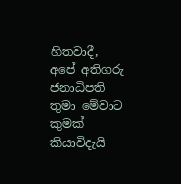හිතවාදී, අපේ අතිගරු ජනාධිපති තුමා මේවාට කුමක් කියාවිදැයි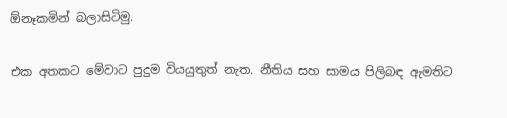ඕනෑකමින් බලාසිටිමු.

එක අතකට මේවාට පුදුම වියයුතුත් නැත. නීතිය සහ සාමය පිලිබඳ ඇමතිට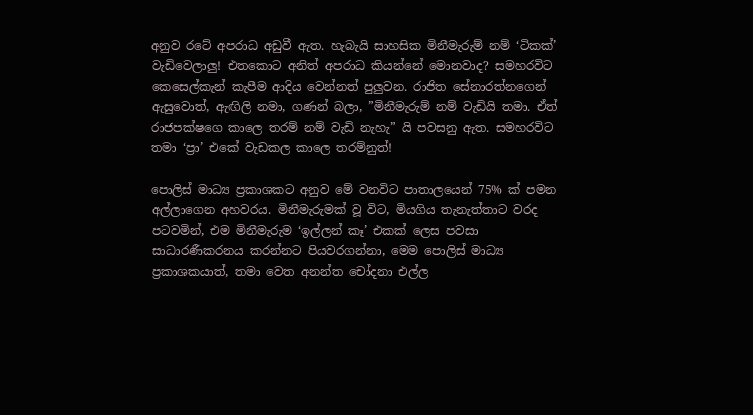අනුව රටේ අපරාධ අඩුවී ඇත. හැබැයි සාහසික මිනීමැරුම් නම් ‘ටිකක්’ වැඩිවෙලාලු! එතකොට අනිත් අපරාධ කියන්නේ මොනවාද? සමහරවිට කෙසෙල්කැන් කැපීම ආදිය වෙන්නත් පුලුවන. රාජිත සේනාරත්නගෙන් ඇසුවොත්, ඇඟිලි නමා, ගණන් බලා, ”මිනීමැරුම් නම් වැඩියි තමා. ඒත් රාජපක්ෂගෙ කාලෙ තරම් නම් වැඩි නැහැ” යි පවසනු ඇත. සමහරවිට තමා ‘ප්‍රා’ එකේ වැඩකල කාලෙ තරම්නුත්!

පොලිස් මාධ්‍ය ප්‍රකාශකට අනුව මේ වනවිට පාතාලයෙන් 75% ක් පමන අල්ලාගෙන අහවරය. මිනීමැරුමක් වූ විට, මියගිය තැනැත්තාට වරද පටවමින්, එම මිනීමැරුම ‘ඉල්ලන් කෑ’ එකක් ලෙස පවසා සාධාරණීකරනය කරන්නට පියවරගන්නා, මෙම පොලිස් මාධ්‍ය ප්‍රකාශකයාත්, තමා වෙත අනන්ත චෝදනා එල්ල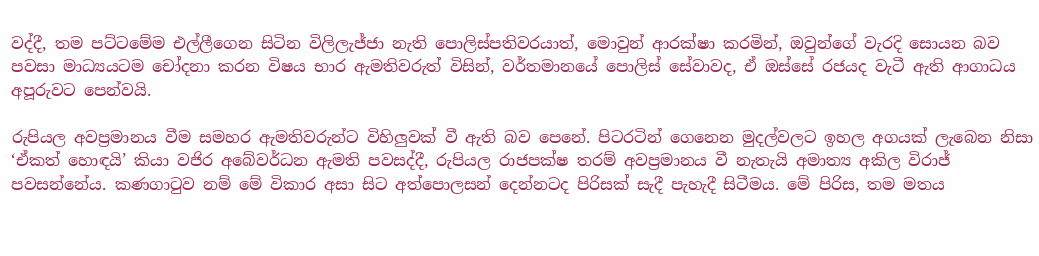වද්දී, තම පට්ටමේම එල්ලීගෙන සිටින විලිලැජ්ජා නැති පොලිස්පතිවරයාත්, මොවුන් ආරක්ෂා කරමින්, ඔවුන්ගේ වැරදි සොයන බව පවසා මාධ්‍යයටම චෝදනා කරන විෂය භාර ඇමතිවරුත් විසින්, වර්තමානයේ පොලිස් සේවාවද, ඒ ඔස්සේ රජයද වැටී ඇති ආගාධය අපූරුවට පෙන්වයි.

රුපියල අවප්‍රමානය වීම සමහර ඇමතිවරුන්ට විහිලුවක් වී ඇති බව පෙනේ. පිටරටින් ගෙනෙන මුදල්වලට ඉහල අගයක් ලැබෙන නිසා ‘ඒකත් හොඳයි’ කියා වජිර අබේවර්ධන ඇමති පවසද්දී, රුපියල රාජපක්ෂ තරම් අවප්‍රමානය වී නැතැයි අමාත්‍ය අකිල විරාජ් පවසන්නේය. කණගාටුව නම් මේ විකාර අසා සිට අත්පොලසන් දෙන්නටද පිරිසක් සැදී පැහැදී සිටීමය. මේ පිරිස, තම මතය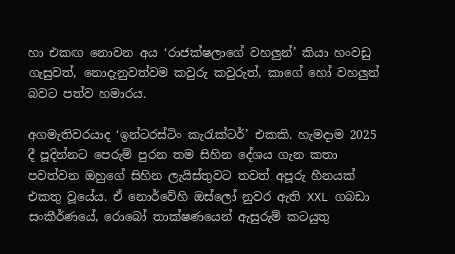හා එකඟ නොවන අය ‘රාජක්ෂලාගේ වහලුන්’ කියා හංවඩු ගැසුවත්, නොදැනුවත්වම කවුරු කවුරුත්, කාගේ හෝ වහලුන් බවට පත්ව හමාරය.

අගමැතිවරයාද ‘ඉන්ටරස්ටිං කැරැක්ටර්’ එකකි. හැමදාම 2025 දී පූදින්නට පෙරුම් පුරන තම සිහින දේශය ගැන කතා පවත්වන ඔහුගේ සිහින ලැයිස්තුවට තවත් අපූරු හීනයක් එකතු වූයේය. ඒ නොර්වේහි ඔස්ලෝ නුවර ඇති XXL ගබඩා සංකීර්ණයේ, රොබෝ තාක්ෂණයෙන් ඇසුරුම් කටයුතු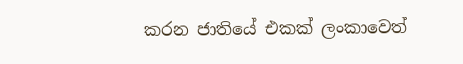කරන ජාතියේ එකක් ලංකාවෙත්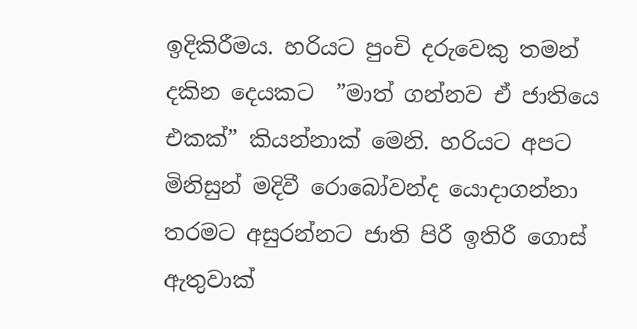ඉදිකිරීමය. හරියට පුංචි දරුවෙකු තමන් දකින දෙයකට  ”මාත් ගන්නව ඒ ජාතියෙ එකක්” කියන්නාක් මෙනි. හරියට අපට මිනිසුන් මදිවී රොබෝවන්ද යොදාගන්නා තරමට අසුරන්නට ජාති පිරී ඉතිරී ගොස් ඇතුවාක්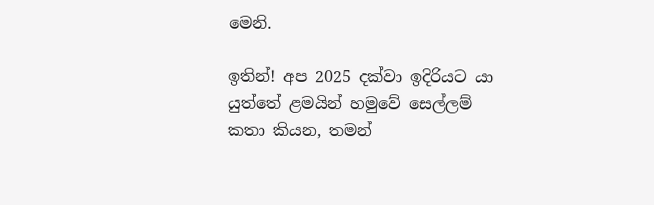මෙනි.

ඉතින්! අප 2025 දක්වා ඉදිරියට යා යුත්තේ ළමයින් හමුවේ සෙල්ලම් කතා කියන, තමන්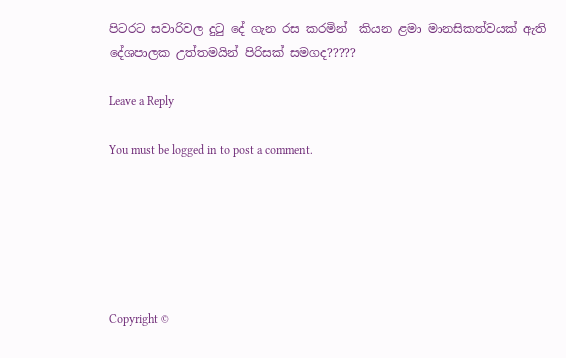පිටරට සවාරිවල දුටු දේ ගැන රස කරමින්  කියන ළමා මානසිකත්වයක් ඇති දේශපාලක උත්තමයින් පිරිසක් සමගද?????

Leave a Reply

You must be logged in to post a comment.






Copyright ©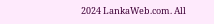2024 LankaWeb.com. All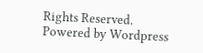Rights Reserved. Powered by Wordpress